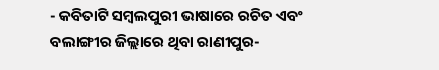- କବିତାଟି ସମ୍ବଲପୁରୀ ଭାଷାରେ ରଚିତ ଏବଂ ବଲାଙ୍ଗୀର ଜିଲ୍ଲାରେ ଥିବା ରାଣୀପୁର-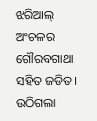ଝରିଆଲ୍ ଅଂଚଳର ଗୌରବଗାଥା ସହିତ ଜଡିତ।
ଉଠିଗଲା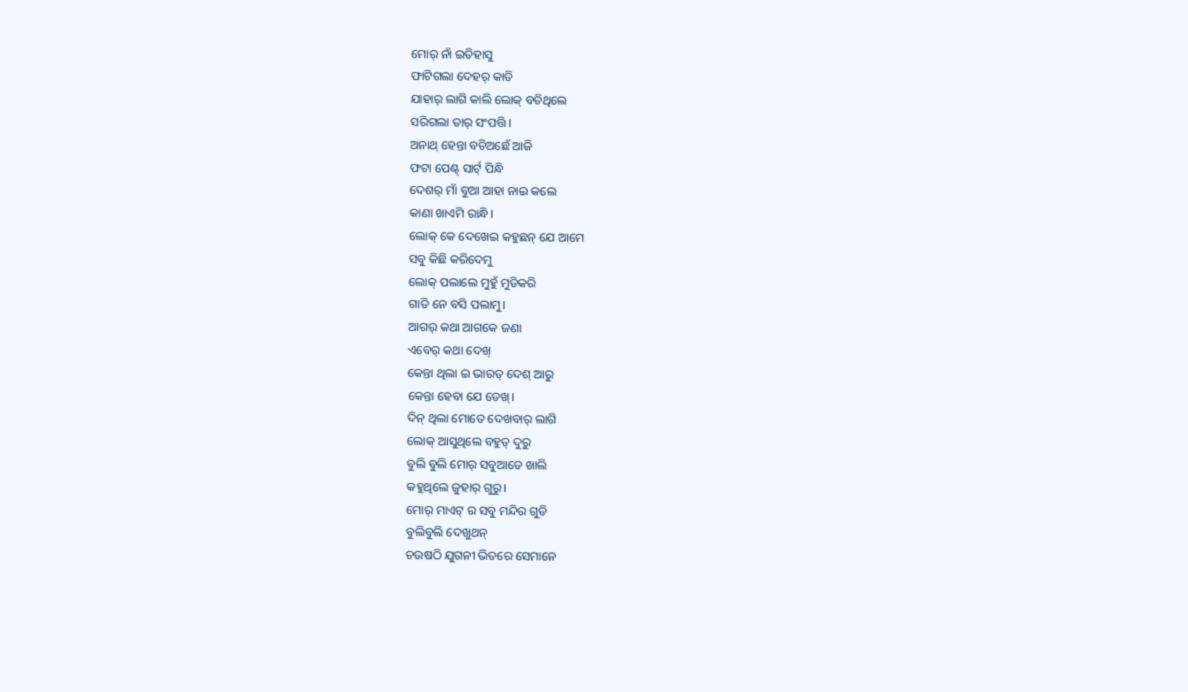ମୋର୍ ନାଁ ଇତିହାସୁ
ଫାଟିଗଲା ଦେହର୍ କାତି
ଯାହାର୍ ଲାଗି କାଲି ଲୋକ୍ ବଚିଥିଲେ
ସରିଗଲା ତାର୍ ସଂପତ୍ତି।
ଅନାଥ୍ ହେନ୍ତା ବଚିଅଛେଁ ଆଜି
ଫଟା ପେଣ୍ଟ୍ ସାର୍ଟ୍ ପିନ୍ଧି
ଦେଶର୍ ମାଁ ବୁଆ ଆହା ନାଇ କଲେ
କାଣା ଖାଏମି ରାନ୍ଧି।
ଲୋକ୍ କେ ଦେଖେଇ କହୁଛନ୍ ଯେ ଆମେ
ସବୁ କିଛି କରିଦେମୁ
ଲୋକ୍ ପଲାଲେ ମୁହୁଁ ମୁଡିକରି
ଗାଡି ନେ ବସି ପଲାମୁ।
ଆଗର୍ କଥା ଆଗକେ ଜଣା
ଏବେର୍ କଥା ଦେଖ୍
କେନ୍ତା ଥିଲା ଇ ଭାରତ୍ ଦେଶ୍ ଆରୁ
କେନ୍ତା ହେବା ଯେ ଡେଖ୍।
ଦିନ୍ ଥିଲା ମୋତେ ଦେଖବାର୍ ଲାଗି
ଲୋକ୍ ଆସୁଥିଲେ ବହୁତ୍ ଦୁରୁ
ବୁଲି ବୁଲି ମୋର୍ ସବୁଆଡେ ଖାଲି
କହୁଥିଲେ ଜୁହାର୍ ଗୁରୁ।
ମୋର୍ ମାଏଟ୍ ର ସବୁ ମନ୍ଦିର ଗୁଡି
ବୁଲିବୁଲି ଦେଖୁଥନ୍
ଚଉଷଠି ଯୁଗନୀ ଭିତରେ ସେମାନେ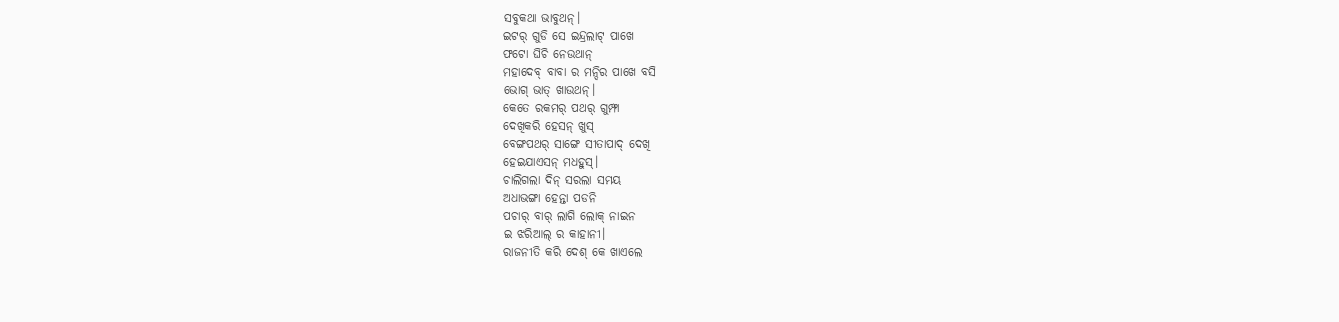ସବୁକଥା ଭାବୁଥନ୍।
ଇଟର୍ ଗୁଡି ସେ ଇନ୍ଦ୍ରଲାଟ୍ ପାଖେ
ଫଟୋ ଘିଚି ନେଉଥାନ୍
ମହାଦେବ୍ ବାବା ର ମନ୍ଦିର ପାଖେ ବସି
ଭୋଗ୍ ଭାତ୍ ଖାଉଥନ୍।
କେତେ ରକମର୍ ପଥର୍ ଗୁମ୍ଫା
ଦେଖିକରି ହେସନ୍ ଖୁସ୍
ବେଙ୍ଗପଥର୍ ସାଙ୍ଗେ ସୀତାପାଦ୍ ଦେଖି
ହେଇଯାଏସନ୍ ମଧହୁସ୍।
ଚାଲିଗଲା ଦିନ୍ ସରଲା ସମୟ
ଅଧାଭଙ୍ଗା ହେନ୍ତା ପଡନି
ପଚାର୍ ବାର୍ ଲାଗି ଲୋକ୍ ନାଇନ
ଇ ଝରିଆଲ୍ ର କାହାନୀ।
ରାଜନୀତି କରି ଦେଶ୍ କେ ଖାଏଲେ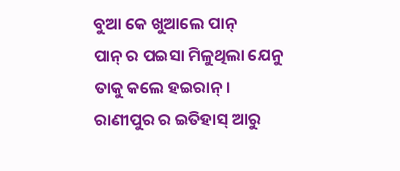ବୁଆ କେ ଖୁଆଲେ ପାନ୍
ପାନ୍ ର ପଇସା ମିଳୁଥିଲା ଯେନୁ
ତାକୁ କଲେ ହଇରାନ୍।
ରାଣୀପୁର ର ଇତିହାସ୍ ଆରୁ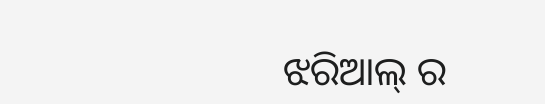ଝରିଆଲ୍ ର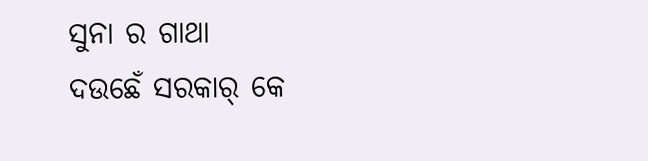ସୁନା ର ଗାଥା
ଦଉଛେଁ ସରକାର୍ କେ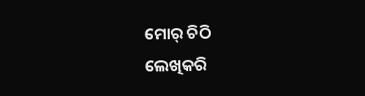ମୋର୍ ଚିଠି
ଲେଖିକରି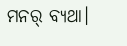ମନର୍ ବ୍ୟଥା।